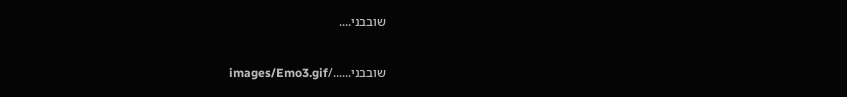שובבני....

שובבני....../images/Emo3.gif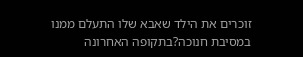זוכרים את הילד שאבא שלו התעלם ממנו במסיבת חנוכה?בתקופה האחרונה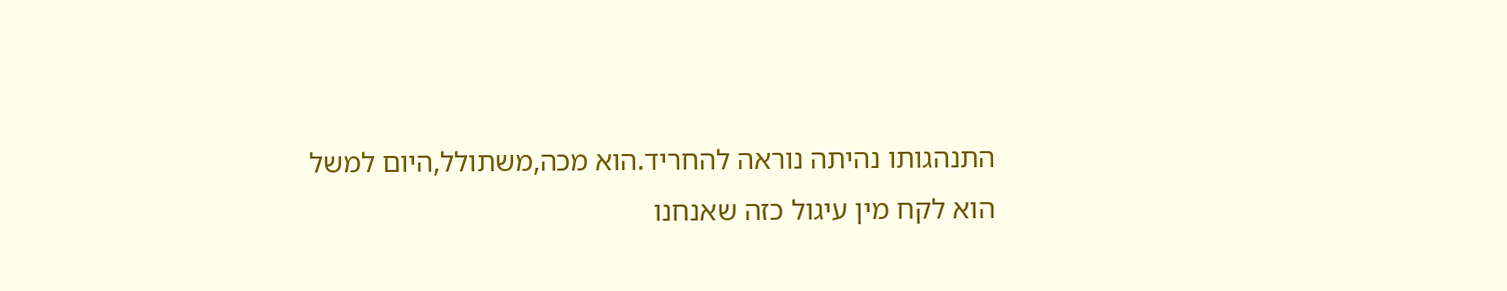התנהגותו נהיתה נוראה להחריד.הוא מכה,משתולל,היום למשל הוא לקח מין עיגול כזה שאנחנו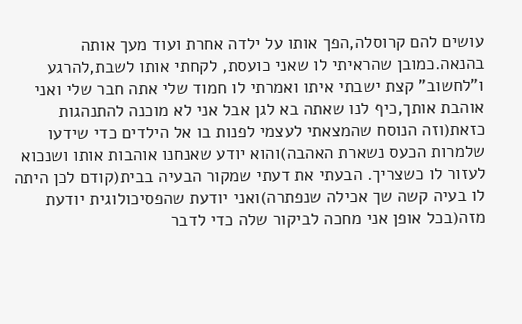עושים להם קרוסלה,הפך אותו על ילדה אחרת ועוד מעך אותה בהנאה.כמובן שהראיתי לו שאני כועסת, לקחתי אותו לשבת,להרגע ו"לחשוב" קצת ישבתי איתו ואמרתי לו חמוד שלי אתה חבר שלי ואני אוהבת אותך,כיף לנו שאתה בא לגן אבל אני לא מוכנה להתנהגות כזאת(וזה הנוסח שהמצאתי לעצמי לפנות בו אל הילדים כדי שידעו שלמרות הכעס נשארת האהבה)והוא יודע שאנחנו אוהבות אותו ושנכוא לעזור לו כשצריך. הבעתי את דעתי שמקור הבעיה בבית(קודם לכן היתה לו בעיה קשה שך אכילה שנפתרה)ואני יודעת שהפסיכולוגית יודעת מזה(בכל אופן אני מחכה לביקור שלה כדי לדבר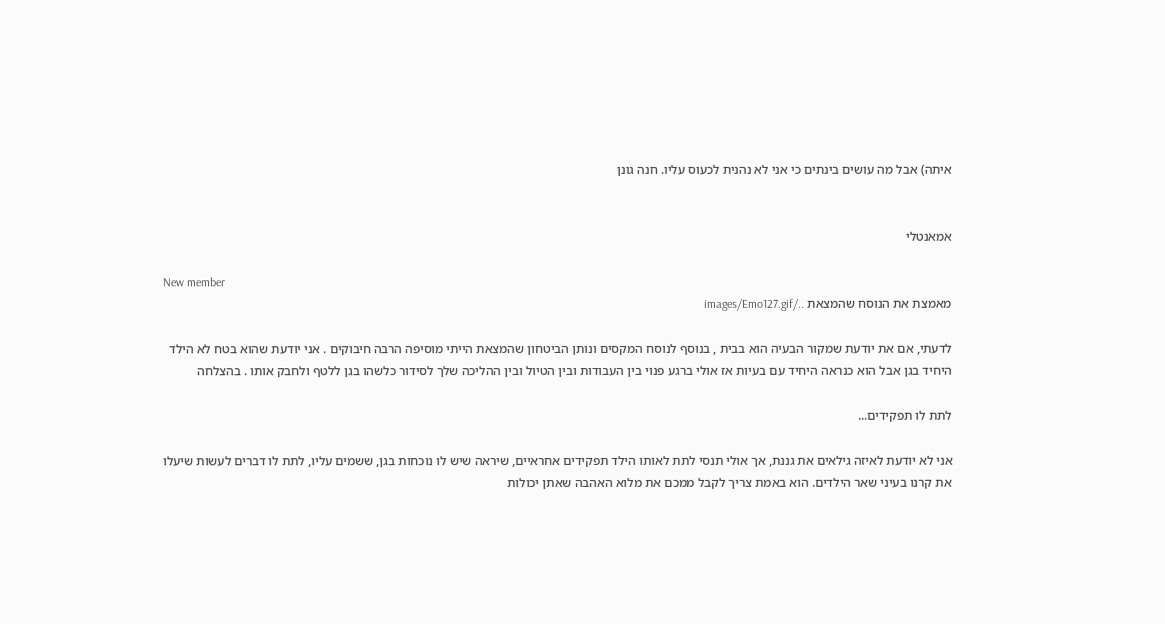איתה) אבל מה עושים בינתים כי אני לא נהנית לכעוס עליו. חנה גונן


אמאנטלי

New member
מאמצת את הנוסח שהמצאת ../images/Emo127.gif

לדעתי, אם את יודעת שמקור הבעיה הוא בבית , בנוסף לנוסח המקסים ונותן הביטחון שהמצאת הייתי מוסיפה הרבה חיבוקים . אני יודעת שהוא בטח לא הילד היחיד בגן אבל הוא כנראה היחיד עם בעיות אז אולי ברגע פנוי בין העבודות ובין הטיול ובין ההליכה שלך לסידור כלשהו בגן ללטף ולחבק אותו . בהצלחה

לתת לו תפקידים...

אני לא יודעת לאיזה גילאים את גננת, אך אולי תנסי לתת לאותו הילד תפקידים אחראיים, שיראה שיש לו נוכחות בגן, ששמים עליו, לתת לו דברים לעשות שיעלו את קרנו בעיני שאר הילדים. הוא באמת צריך לקבל ממכם את מלוא האהבה שאתן יכולות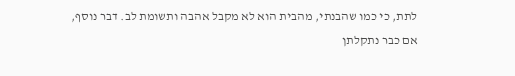לתת, כי כמו שהבנתי, מהבית הוא לא מקבל אהבה ותשומת לב. דבר נוסף, אם כבר נתקלתן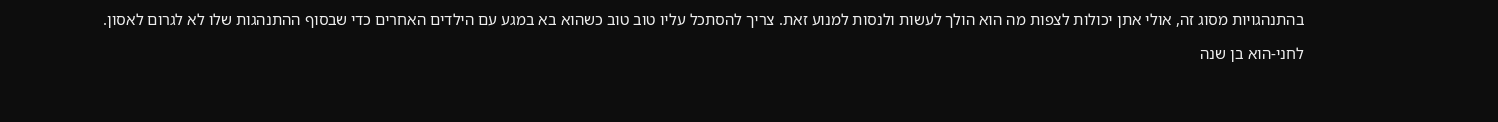בהתנהגויות מסוג זה, אולי אתן יכולות לצפות מה הוא הולך לעשות ולנסות למנוע זאת. צריך להסתכל עליו טוב טוב כשהוא בא במגע עם הילדים האחרים כדי שבסוף ההתנהגות שלו לא לגרום לאסון.

לחני-הוא בן שנה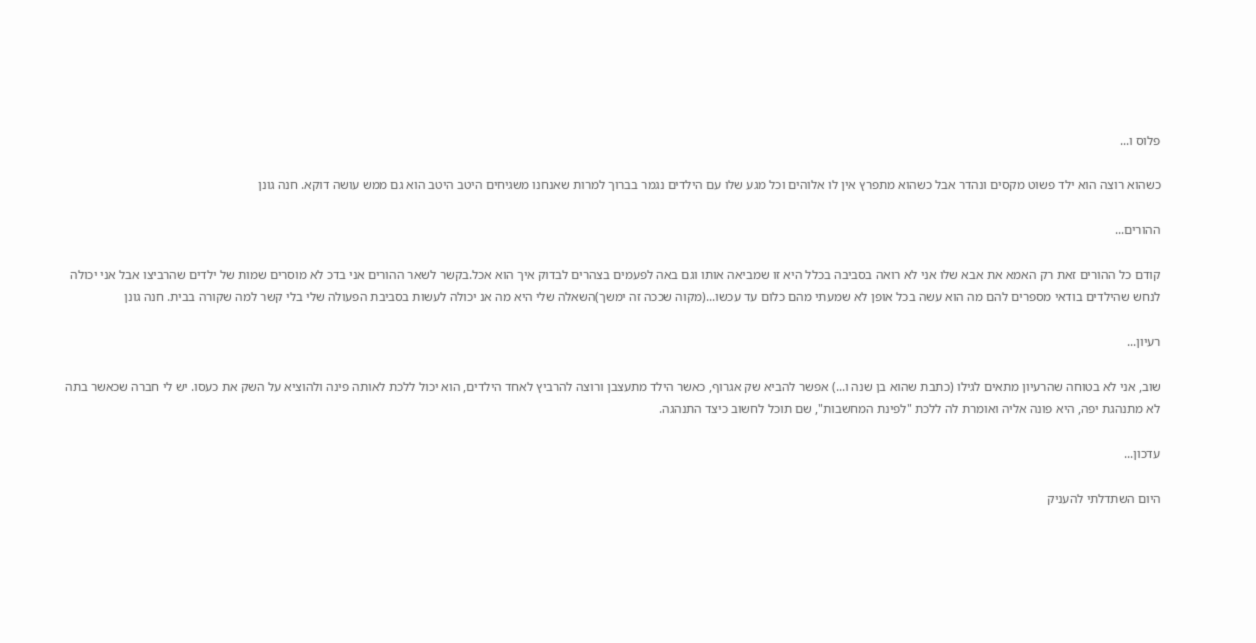פלוס ו...

כשהוא רוצה הוא ילד פשוט מקסים ונהדר אבל כשהוא מתפרץ אין לו אלוהים וכל מגע שלו עם הילדים נגמר בברוך למרות שאנחנו משגיחים היטב היטב הוא גם ממש עושה דוקא. חנה גונן

ההורים...

קודם כל ההורים זאת רק האמא את אבא שלו אני לא רואה בסביבה בכלל היא זו שמביאה אותו וגם באה לפעמים בצהרים לבדוק איך הוא אכל.בקשר לשאר ההורים אני בדכ לא מוסרים שמות של ילדים שהרביצו אבל אני יכולה לנחש שהילדים בודאי מספרים להם מה הוא עשה בכל אופן לא שמעתי מהם כלום עד עכשו...(מקוה שככה זה ימשך)השאלה שלי היא מה אנ יכולה לעשות בסביבת הפעולה שלי בלי קשר למה שקורה בבית. חנה גונן

רעיון...

שוב, אני לא בטוחה שהרעיון מתאים לגילו (כתבת שהוא בן שנה ו...) אפשר להביא שק אגרוף, כאשר הילד מתעצבן ורוצה להרביץ לאחד הילדים, הוא יכול ללכת לאותה פינה ולהוציא על השק את כעסו. יש לי חברה שכאשר בתה לא מתנהגת יפה, היא פונה אליה ואומרת לה ללכת "לפינת המחשבות", שם תוכל לחשוב כיצד התנהגה.

עדכון...

היום השתדלתי להעניק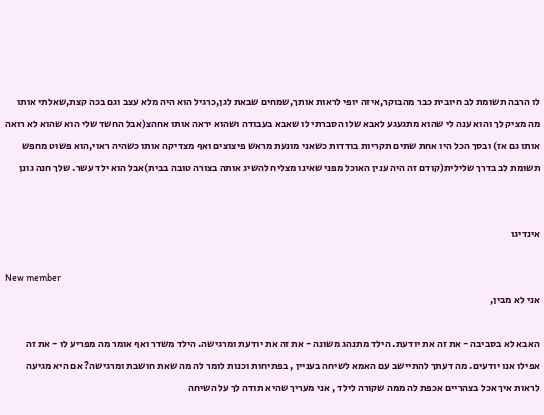לו הרבה תשומת לב חיובית כבר מהבוקר,איזה יופי לראות אותך,שמחים שבאת לגן,כרגיל הוא היה מלא עצב וגם בכה קצת,שאלתי אותו מה מציק לך והוא ענה לי שהוא מתגעגע לאבא שלו הסברתי לו שאבא בעבודה ושהוא יראה אותו אחהצ(אבל החשד שלי הוא שהוא לא רואה אותו גם אז) ובסך הכל היו אחת שתים תקריות בודדות כשאני מונעת מראש פיצוצים ואף מצדיקה אותו כשהיה ראוי,הוא פשוט מחפש תשומת לב בדרך שלילית(קודם זה היה ענין האוכל מפני שאינו מצליח להשיג אותה בצורה טובה בבית)אבל הוא ילד עשר. שלך חנה גונן


אינדיגו

New member
אני לא מבין,

האבא לא בסביבה - את זה את יודעת. הילד מתנהג משונה - את זה את יודעת ומרגישה. הילד משדר ואף אומר מה מפריע לו - את זה אפילו אנו יודעים. מה דעתך להתיישב עם האמא לשיחה בעניין , בפתיחות וכנות לומר לה מה שאת חושבת ומרגישה? אם היא מגיעה לראות איך אכל בצהריים אכפת לה ממה שקורה לילד , אני מעריך שהיא תודה לך על השיחה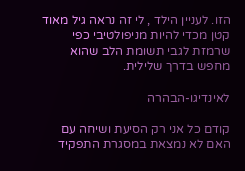הזו. לעניין הילד , לי זה נראה גיל מאוד קטן מכדי להיות מניפולטיבי כפי שרמזת לגבי תשומת הלב שהוא מחפש בדרך שלילית.

לאינדיגו-הבהרה

קודם כל אני רק הסיעת ושיחה עם האם לא נמצאת במסגרת התפקיד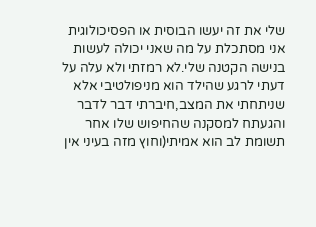שלי את זה יעשו הבוסית או הפסיכולוגית אני מסתכלת על מה שאני יכולה לעשות בנישה הקטנה שלי.לא רמזתי ולא עלה על דעתי לרגע שהילד הוא מניפולטיבי אלא שניתחתי את המצב,חיברתי דבר לדבר והגעתח למסקנה שהחיפוש שלו אחר תשומת לב הוא אמיתי(וחוץ מזה בעיני אין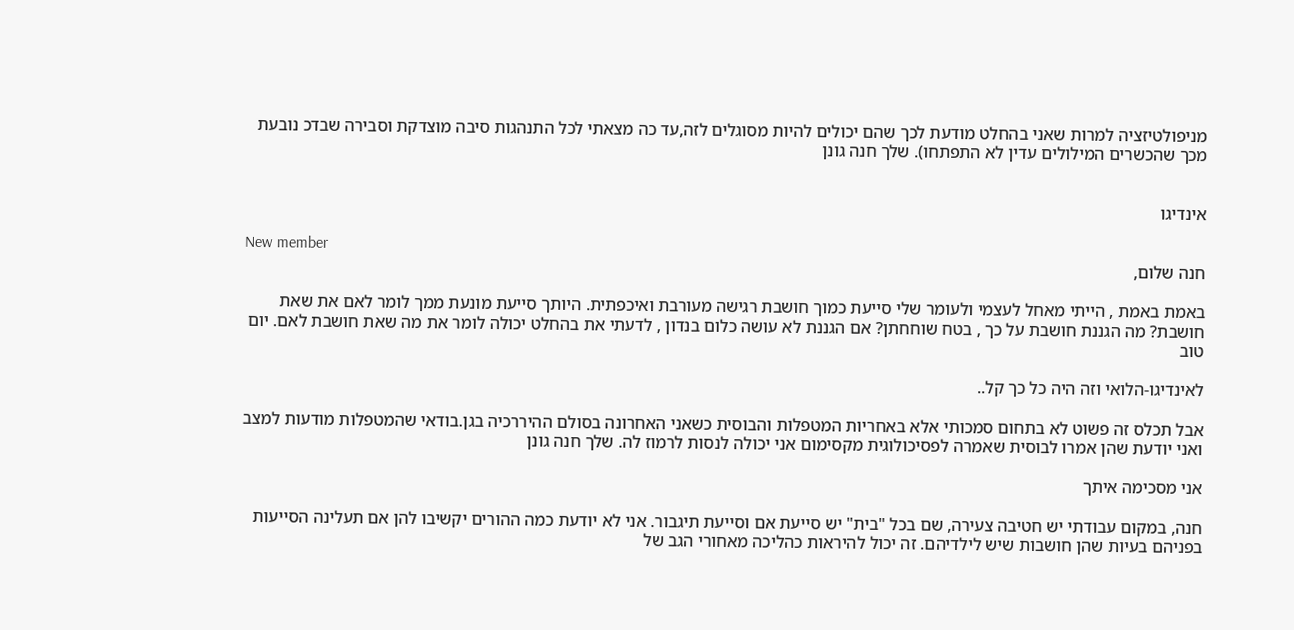מניפולטיזציה למרות שאני בהחלט מודעת לכך שהם יכולים להיות מסוגלים לזה,עד כה מצאתי לכל התנהגות סיבה מוצדקת וסבירה שבדכ נובעת מכך שהכשרים המילולים עדין לא התפתחו). שלך חנה גונן


אינדיגו

New member
חנה שלום,

באמת באמת , הייתי מאחל לעצמי ולעומר שלי סייעת כמוך חושבת רגישה מעורבת ואיכפתית. היותך סייעת מונעת ממך לומר לאם את שאת חושבת? מה הגננת חושבת על כך , בטח שוחחתן? אם הגננת לא עושה כלום בנדון , לדעתי את בהחלט יכולה לומר את מה שאת חושבת לאם. יום טוב

לאינדיגו-הלואי וזה היה כל כך קל..

אבל תכלס זה פשוט לא בתחום סמכותי אלא באחריות המטפלות והבוסית כשאני האחרונה בסולם ההיררכיה בגן.בודאי שהמטפלות מודעות למצב ואני יודעת שהן אמרו לבוסית שאמרה לפסיכולוגית מקסימום אני יכולה לנסות לרמוז לה. שלך חנה גונן

אני מסכימה איתך

חנה, במקום עבודתי יש חטיבה צעירה, שם בכל "בית" יש סייעת אם וסייעת תיגבור. אני לא יודעת כמה ההורים יקשיבו להן אם תעלינה הסייעות בפניהם בעיות שהן חושבות שיש לילדיהם. זה יכול להיראות כהליכה מאחורי הגב של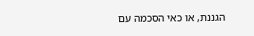הגננת, או כאי הסכמה עם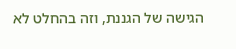הגישה של הגננת, וזה בהחלט לא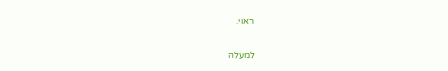ראוי.

למעלה